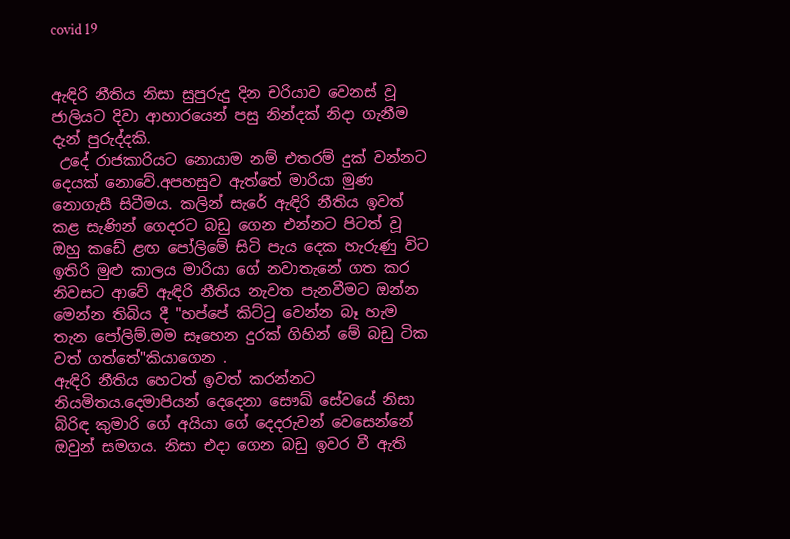covid 19


ඇඳිරි නීතිය නිසා සුපුරුදු දින චරියාව වෙනස් වූ ජාලියට දිවා ආහාරයෙන් පසු නින්දක් නිදා ගැනීම දැන් පුරුද්දකි.
 උදේ රාජකාරියට නොයාම නම් එතරම් දුක් වන්නට දෙයක් නොවේ.අපහසුව ඇත්තේ මාරියා මුණ නොගැසී සිටීමය. කලින් සැරේ ඇඳිරි නීතිය ඉවත් කළ සැණින් ගෙදරට බඩු ගෙන එන්නට පිටත් වූ ඔහු කඩේ ළඟ පෝලිමේ සිටි පැය දෙක හැරුණු විට ඉතිරි මුළු කාලය මාරියා ගේ නවාතැනේ ගත කර නිවසට ආවේ ඇඳිරි නීතිය නැවත පැනවීමට ඔන්න මෙන්න තිබිය දී "හප්පේ කිට්ටු වෙන්න බෑ හැම තැන පෝලිම්.මම සෑහෙන දුරක් ගිහින් මේ බඩු ටික වත් ගත්තේ"කියාගෙන .
ඇඳිරි නීතිය හෙටත් ඉවත් කරන්නට නියමිතය.දෙමාපියන් දෙදෙනා සෞඛ් සේවයේ නිසා බිරිඳ කුමාරි ගේ අයියා ගේ දෙදරුවන් වෙසෙන්නේ ඔවුන් සමගය. නිසා එදා ගෙන බඩු ඉවර වී ඇති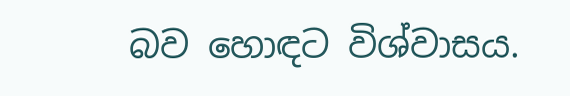බව හොඳට විශ්වාසය.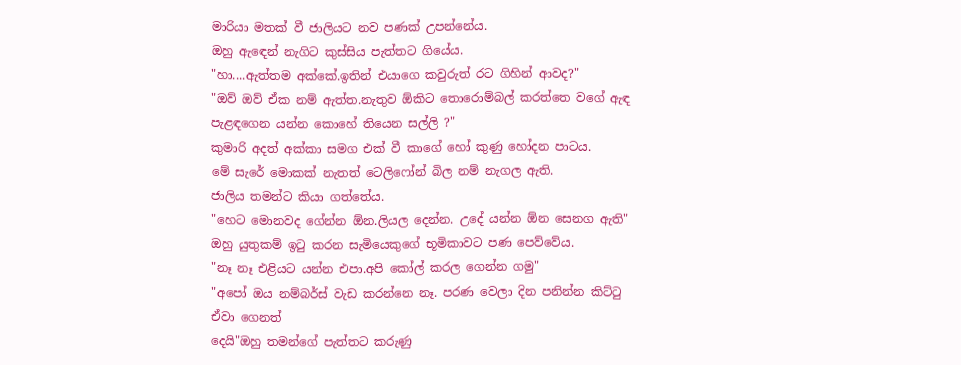මාරියා මතක් වී ජාලියට නව පණක් උපන්නේය.
ඔහු ඇඳෙන් නැගිට කුස්සිය පැත්තට ගියේය.
"හා....ඇත්තම අක්කේ.ඉතින් එයාගෙ කවුරුත් රට ගිහින් ආවද?"
"ඔව් ඔව් ඒක නම් ඇත්ත.නැතුව ඕකිට තොරොම්බල් කරත්තෙ වගේ ඇඳ පැළඳගෙන යන්න කොහේ තියෙන සල්ලි ?"
කුමාරි අදත් අක්කා සමග එක් වී කාගේ හෝ කුණු හෝදන පාටය.
මේ සැරේ මොකක් නැතත් ටෙලිෆෝන් බිල නම් නැගල ඇති.
ජාලිය තමන්ට කියා ගත්තේය.
"හෙට මොනවද ගේන්න ඕන.ලියල දෙන්න. උදේ යන්න ඕන සෙනග ඇති"
ඔහු යුතුකම් ඉටු කරන සැමියෙකුගේ භූමිකාවට පණ පෙව්වේය.
"නෑ නෑ එළියට යන්න එපා.අපි කෝල් කරල ගෙන්න ගමු"
"අපෝ ඔය නම්බර්ස් වැඩ කරන්නෙ නෑ. පරණ වෙලා දින පනින්න කිට්ටු ඒවා ගෙනත්
දෙයි"ඔහු තමන්ගේ පැත්තට කරුණු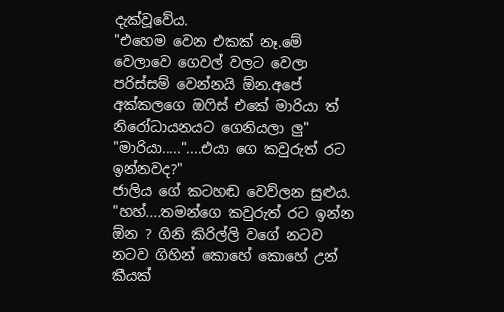දැක්වූවේය.
"එහෙම වෙන එකක් නෑ.මේ වෙලාවෙ ගෙවල් වලට වෙලා පරිස්සම් වෙන්නයි ඕන.අපේ අක්කලගෙ ඔෆිස් එකේ මාරියා ත් නිරෝධායනයට ගෙනියලා ලු"
"මාරියා....."....එයා ගෙ කවුරුත් රට ඉන්නවද?"
ජාලිය ගේ කටහඬ වෙව්ලන සුළුය.
"හහ්....තමන්ගෙ කවුරුත් රට ඉන්න ඕන ? ගිනි කිරිල්ලි වගේ නටව නටව ගිහින් කොහේ කොහේ උන් කීයක්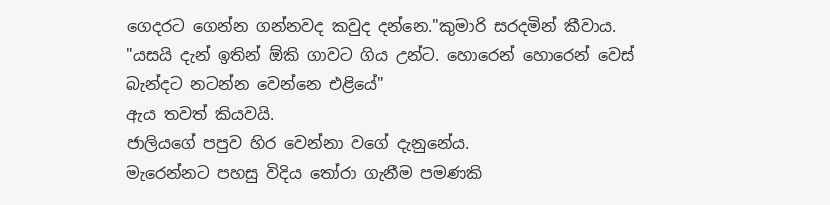ගෙදරට ගෙන්න ගන්නවද කවුද දන්නෙ."කුමාරි සරදමින් කීවාය.
"යසයි දැන් ඉතින් ඕකි ගාවට ගිය උන්ට. හොරෙන් හොරෙන් වෙස් බැන්දට නටන්න වෙන්නෙ එළියේ"
ඇය තවත් කියවයි.
ජාලියගේ පපුව හිර වෙන්නා වගේ දැනුනේය.
මැරෙන්නට පහසු විදිය තෝරා ගැනීම පමණකි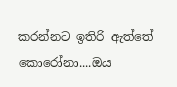කරන්නට ඉතිරි ඇත්තේ
කොරෝනා....ඔය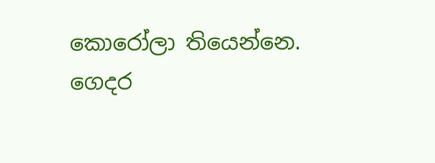කොරෝලා තියෙන්නෙ.
ගෙදර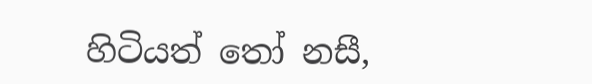හිටියත් තෝ නසී,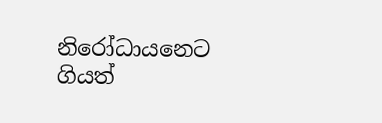නිරෝධායනෙට ගියත්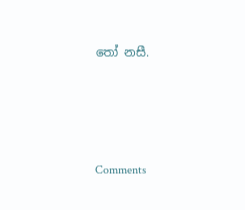තෝ නසී.




Comments